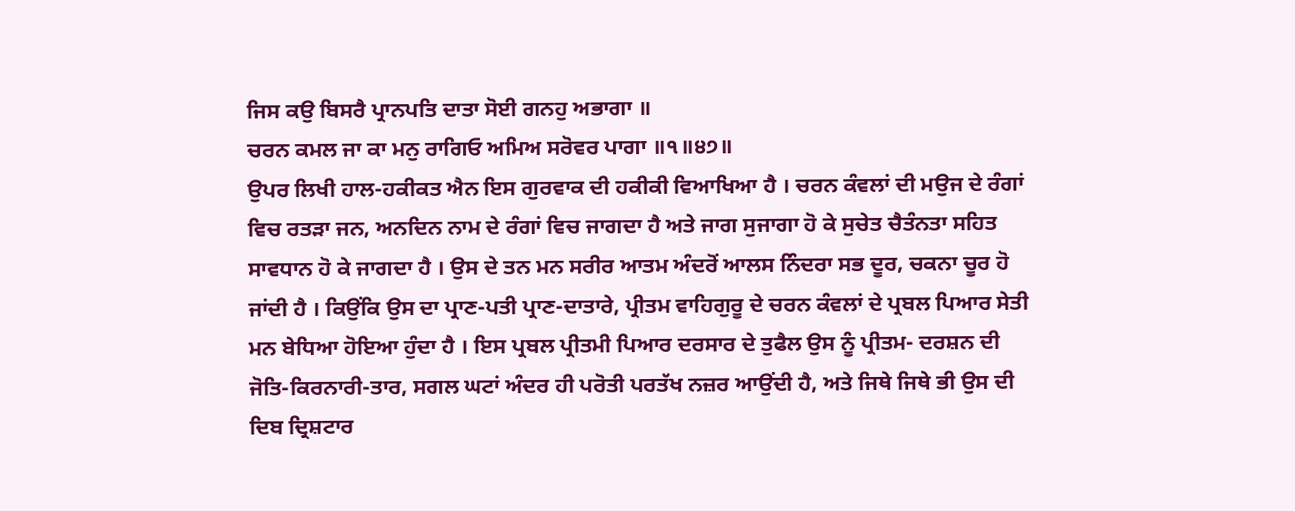ਜਿਸ ਕਉ ਬਿਸਰੈ ਪ੍ਰਾਨਪਤਿ ਦਾਤਾ ਸੋਈ ਗਨਹੁ ਅਭਾਗਾ ॥
ਚਰਨ ਕਮਲ ਜਾ ਕਾ ਮਨੁ ਰਾਗਿਓ ਅਮਿਅ ਸਰੋਵਰ ਪਾਗਾ ॥੧॥੪੭॥
ਉਪਰ ਲਿਖੀ ਹਾਲ-ਹਕੀਕਤ ਐਨ ਇਸ ਗੁਰਵਾਕ ਦੀ ਹਕੀਕੀ ਵਿਆਖਿਆ ਹੈ । ਚਰਨ ਕੰਵਲਾਂ ਦੀ ਮਉਜ ਦੇ ਰੰਗਾਂ ਵਿਚ ਰਤੜਾ ਜਨ, ਅਨਦਿਨ ਨਾਮ ਦੇ ਰੰਗਾਂ ਵਿਚ ਜਾਗਦਾ ਹੈ ਅਤੇ ਜਾਗ ਸੁਜਾਗਾ ਹੋ ਕੇ ਸੁਚੇਤ ਚੈਤੰਨਤਾ ਸਹਿਤ ਸਾਵਧਾਨ ਹੋ ਕੇ ਜਾਗਦਾ ਹੈ । ਉਸ ਦੇ ਤਨ ਮਨ ਸਰੀਰ ਆਤਮ ਅੰਦਰੋਂ ਆਲਸ ਨਿੰਦਰਾ ਸਭ ਦੂਰ, ਚਕਨਾ ਚੂਰ ਹੋ ਜਾਂਦੀ ਹੈ । ਕਿਉਂਕਿ ਉਸ ਦਾ ਪ੍ਰਾਣ-ਪਤੀ ਪ੍ਰਾਣ-ਦਾਤਾਰੇ, ਪ੍ਰੀਤਮ ਵਾਹਿਗੁਰੂ ਦੇ ਚਰਨ ਕੰਵਲਾਂ ਦੇ ਪ੍ਰਬਲ ਪਿਆਰ ਸੇਤੀ ਮਨ ਬੇਧਿਆ ਹੋਇਆ ਹੁੰਦਾ ਹੈ । ਇਸ ਪ੍ਰਬਲ ਪ੍ਰੀਤਮੀ ਪਿਆਰ ਦਰਸਾਰ ਦੇ ਤੁਫੈਲ ਉਸ ਨੂੰ ਪ੍ਰੀਤਮ- ਦਰਸ਼ਨ ਦੀ ਜੋਤਿ-ਕਿਰਨਾਰੀ-ਤਾਰ, ਸਗਲ ਘਟਾਂ ਅੰਦਰ ਹੀ ਪਰੋਤੀ ਪਰਤੱਖ ਨਜ਼ਰ ਆਉਂਦੀ ਹੈ, ਅਤੇ ਜਿਥੇ ਜਿਥੇ ਭੀ ਉਸ ਦੀ ਦਿਬ ਦ੍ਰਿਸ਼ਟਾਰ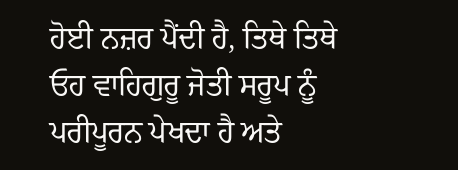ਹੋਈ ਨਜ਼ਰ ਪੈਂਦੀ ਹੈ, ਤਿਥੇ ਤਿਥੇ ਓਹ ਵਾਹਿਗੁਰੂ ਜੋਤੀ ਸਰੂਪ ਨੂੰ ਪਰੀਪੂਰਨ ਪੇਖਦਾ ਹੈ ਅਤੇ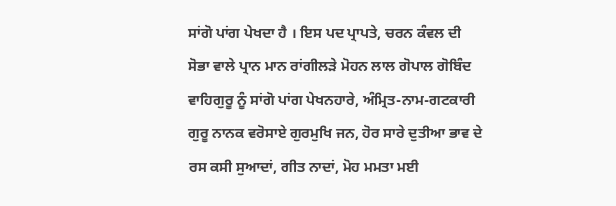ਸਾਂਗੋ ਪਾਂਗ ਪੇਖਦਾ ਹੈ । ਇਸ ਪਦ ਪ੍ਰਾਪਤੇ, ਚਰਨ ਕੰਵਲ ਦੀ ਸੋਭਾ ਵਾਲੇ ਪ੍ਰਾਨ ਮਾਨ ਰਾਂਗੀਲੜੇ ਮੋਹਨ ਲਾਲ ਗੋਪਾਲ ਗੋਬਿੰਦ ਵਾਹਿਗੁਰੂ ਨੂੰ ਸਾਂਗੋ ਪਾਂਗ ਪੇਖਨਹਾਰੇ, ਅੰਮ੍ਰਿਤ-ਨਾਮ-ਗਟਕਾਰੀ ਗੁਰੂ ਨਾਨਕ ਵਰੋਸਾਏ ਗੁਰਮੁਖਿ ਜਨ, ਹੋਰ ਸਾਰੇ ਦੁਤੀਆ ਭਾਵ ਦੇ ਰਸ ਕਸੀ ਸੁਆਦਾਂ, ਗੀਤ ਨਾਦਾਂ, ਮੋਹ ਮਮਤਾ ਮਈ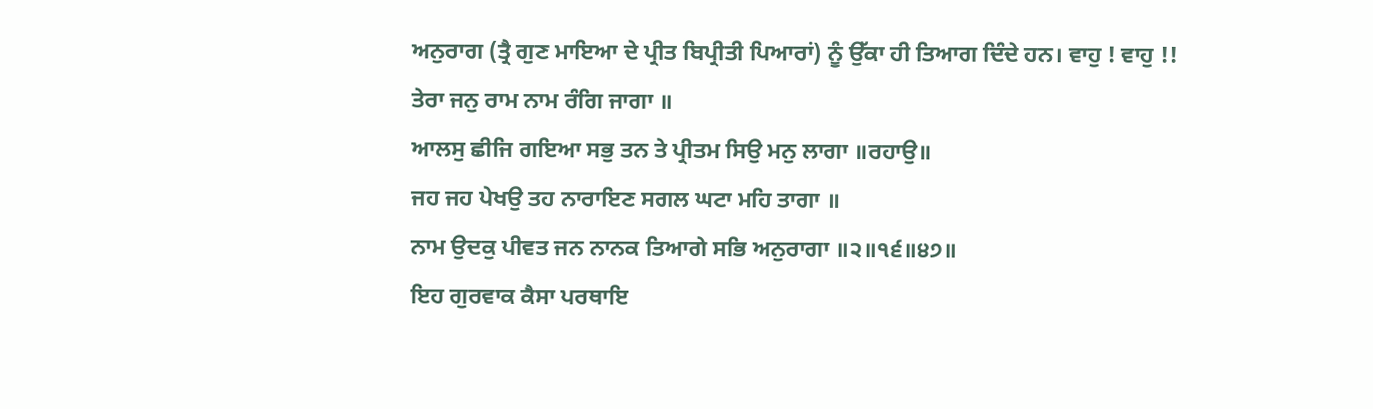ਅਨੁਰਾਗ (ਤ੍ਰੈ ਗੁਣ ਮਾਇਆ ਦੇ ਪ੍ਰੀਤ ਬਿਪ੍ਰੀਤੀ ਪਿਆਰਾਂ) ਨੂੰ ਉੱਕਾ ਹੀ ਤਿਆਗ ਦਿੰਦੇ ਹਨ। ਵਾਹੁ ! ਵਾਹੁ !!
ਤੇਰਾ ਜਨੁ ਰਾਮ ਨਾਮ ਰੰਗਿ ਜਾਗਾ ॥
ਆਲਸੁ ਛੀਜਿ ਗਇਆ ਸਭੁ ਤਨ ਤੇ ਪ੍ਰੀਤਮ ਸਿਉ ਮਨੁ ਲਾਗਾ ॥ਰਹਾਉ॥
ਜਹ ਜਹ ਪੇਖਉ ਤਹ ਨਾਰਾਇਣ ਸਗਲ ਘਟਾ ਮਹਿ ਤਾਗਾ ॥
ਨਾਮ ਉਦਕੁ ਪੀਵਤ ਜਨ ਨਾਨਕ ਤਿਆਗੇ ਸਭਿ ਅਨੁਰਾਗਾ ॥੨॥੧੬॥੪੭॥
ਇਹ ਗੁਰਵਾਕ ਕੈਸਾ ਪਰਥਾਇ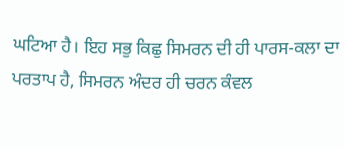ਘਟਿਆ ਹੈ। ਇਹ ਸਭੁ ਕਿਛੁ ਸਿਮਰਨ ਦੀ ਹੀ ਪਾਰਸ-ਕਲਾ ਦਾ ਪਰਤਾਪ ਹੈ, ਸਿਮਰਨ ਅੰਦਰ ਹੀ ਚਰਨ ਕੰਵਲ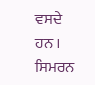ਵਸਦੇ ਹਨ । ਸਿਮਰਨ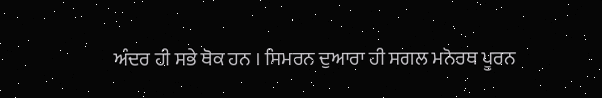ਅੰਦਰ ਹੀ ਸਭੇ ਥੋਕ ਹਨ । ਸਿਮਰਨ ਦੁਆਰਾ ਹੀ ਸਗਲ ਮਨੋਰਥ ਪੂਰਨ